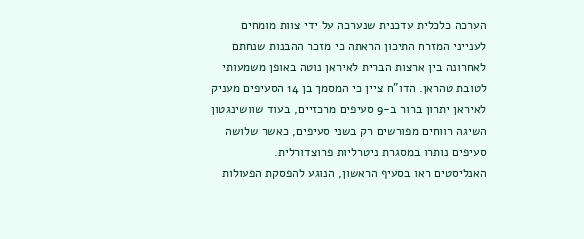הערכה כלכלית עדכנית שנערכה על ידי צוות מומחים לענייני המזרח התיכון הראתה כי מזכר ההבנות שנחתם לאחרונה בין ארצות הברית לאיראן נוטה באופן משמעותי לטובת טהראן. הדו"ח ציין כי המסמך בן 14 הסעיפים מעניק לאיראן יתרון ברור ב-9 סעיפים מרכזיים, בעוד שוושינגטון השיגה רווחים מפורשים רק בשני סעיפים, כאשר שלושה סעיפים נותרו במסגרת ניטרליות פרוצדורלית.
האנליסטים ראו בסעיף הראשון, הנוגע להפסקת הפעולות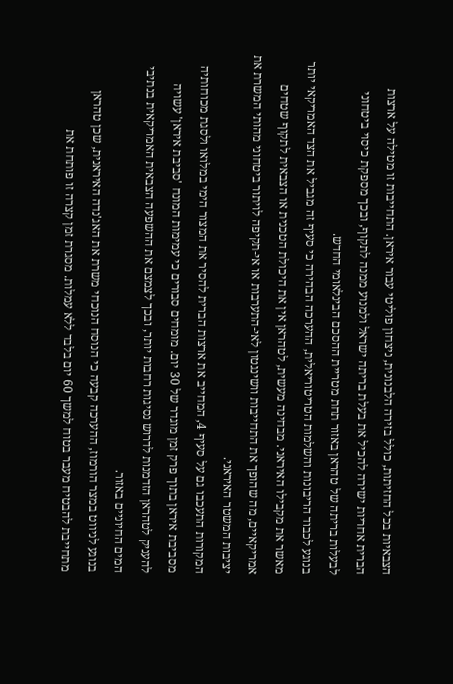הצבאיות בכל החזיתות, כולל בזירה הלבנונית, ניצחון פוליטי עבור איראן. התחייבות זו מטילה על ארצות הברית אחריות ישירה להכיל את בעלת בריתה ישראל ולמנוע ממנה לתקוף, ובכך מספקת כיסוי ביטחוני לבעלות בריתה של טהראן באזור תחת מטריית ההסכם הבינלאומי החדש.
בנוגע לכבוד הריבונות והשלמות הטריטוריאלית, ההערכה הבהירה כי סעיף זה מגביל את הצד האמריקאי יותר מאשר את מקבילו האיראני. מבחינה מעשית, לטהראן אין את היכולת הטכנית או הצבאית לתקוף שטחים אמריקאיים, מה שהופך את התחייבות וושינגטון לאי-התערבות או אי-תקיפה לויתור ביטחוני מהותי המשרת את יציבות המשטר האיראני.
המקורות התעכבו גם על סעיף 4, המחייב את ארצות הברית להסיר את המצור הימי במלואו ולסגת מכוחותיה מסביבת איראן בתוך פרק זמן מוגדר של 30 יום. מומחים סבורים כי עמימות המונח 'סביבת איראן' עשויה להעניק לטהראן הזדמנות לדרוש נסיגות רחבות יותר, ובכך לצמצם את ההשפעה הצבאית האמריקאית בנתיבי המים החיוניים באזור.
בנוגע לניווט במצר הורמוז, ההערכה קבעה כי הנוסח הנוכחי משרת את האג'נדה האיראנית, שכן טהראן מתחייבת להבטיח מעבר בטוח למשך 60 יום בלבד ללא עמלות. מסגרת זמן קצרה זו פותחת את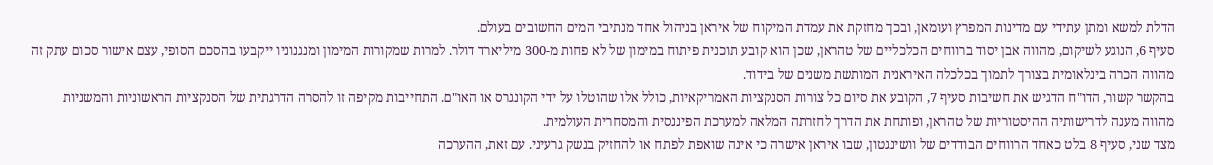הדלת למשא ומתן עתידי עם מדינות המפרץ ועומאן, ובכך מחזקת את עמדת המיקוח של איראן בניהול אחד מנתיבי המים החשובים בעולם.
סעיף 6, הנוגע לשיקום, מהווה אבן יסוד ברווחים הכלכליים של טהראן, שכן הוא קובע תוכנית פיתוח במימון של לא פחות מ-300 מיליארד דולר. למרות שמקורות המימון ומנגנוניו ייקבעו בהסכם הסופי, עצם אישור סכום עתק זה מהווה הכרה בינלאומית בצורך לתמוך בכלכלה האיראנית המותשת משנים של בידוד.
בהקשר קשור, הדו"ח הדגיש את חשיבות סעיף 7, הקובע את סיום כל צורות הסנקציות האמריקאיות, כולל אלו שהוטלו על ידי הקונגרס או האו"ם. התחייבות מקיפה זו להסרה הדרגתית של הסנקציות הראשוניות והמשניות מהווה מענה לדרישותיה ההיסטוריות של טהראן, ופותחת את הדרך לחזרתה המלאה למערכת הפיננסית והמסחרית העולמית.
מצד שני, סעיף 8 בלט כאחד הרווחים הבודדים של וושינגטון, שבו איראן אישרה כי אינה שואפת לפתח או להחזיק בנשק גרעיני. עם זאת, ההערכה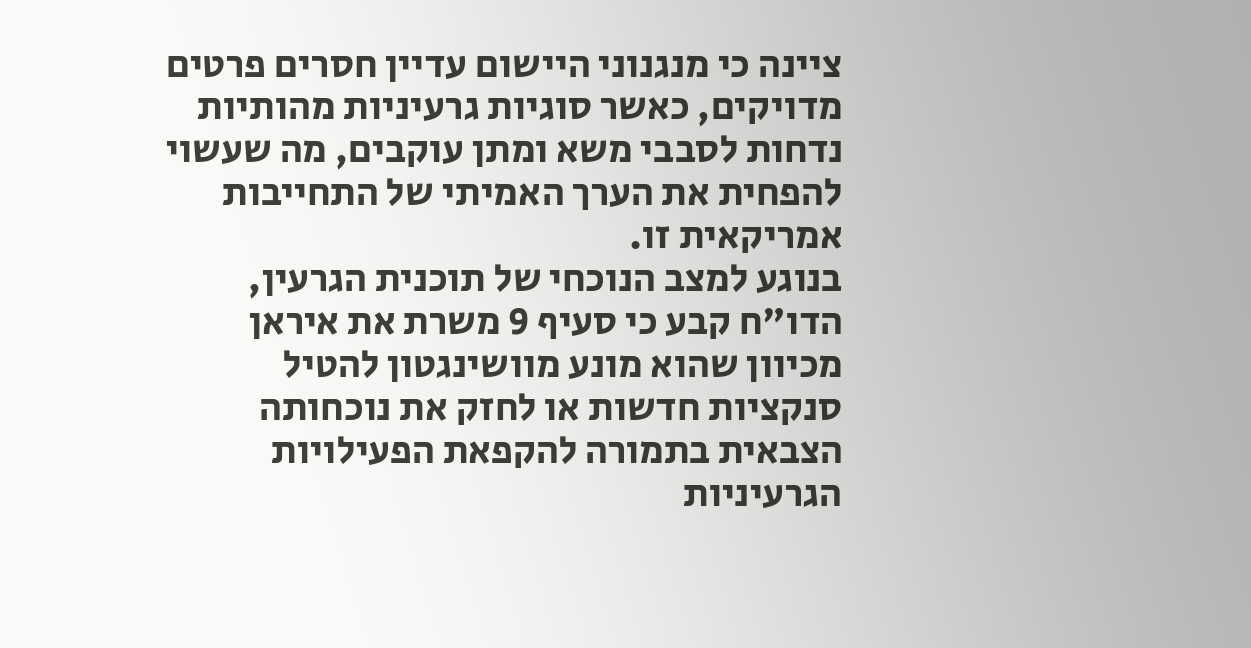ציינה כי מנגנוני היישום עדיין חסרים פרטים מדויקים, כאשר סוגיות גרעיניות מהותיות נדחות לסבבי משא ומתן עוקבים, מה שעשוי להפחית את הערך האמיתי של התחייבות אמריקאית זו.
בנוגע למצב הנוכחי של תוכנית הגרעין, הדו"ח קבע כי סעיף 9 משרת את איראן מכיוון שהוא מונע מוושינגטון להטיל סנקציות חדשות או לחזק את נוכחותה הצבאית בתמורה להקפאת הפעילויות הגרעיניות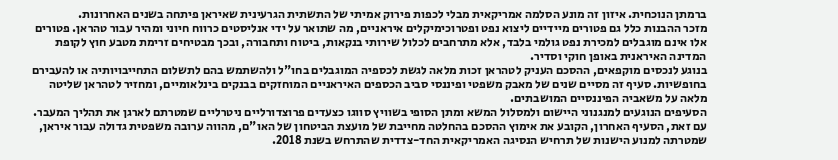ברמתן הנוכחית. איזון זה מונע הסלמה אמריקאית מבלי לכפות פירוק אמיתי של התשתית הגרעינית שאיראן פיתחה בשנים האחרונות.
מזכר ההבנות כלל גם פטורים מיידיים ליצוא נפט ופטרוכימיקלים איראניים, מה שתואר על ידי אנליסטים כרווח חיוני ומהיר עבור טהראן. פטורים אלו אינם מוגבלים למכירת נפט גולמי בלבד, אלא מתרחבים לכלול שירותי בנקאות, ביטוח ותחבורה, ובכך מבטיחים זרימת מטבע חוץ לקופת המדינה האיראנית באופן חוקי וסדיר.
בנוגע לנכסים מוקפאים, ההסכם העניק לטהראן זכות מלאה לגשת לכספיה המוגבלים בחו"ל ולהשתמש בהם לתשלום התחייבויותיה או להעבירם בחופשיות. סעיף זה מסיים שנים של מאבק משפטי ופיננסי סביב הכספים האיראניים המוחזקים בבנקים בינלאומיים, ומחזיר לטהראן שליטה מלאה על משאביה הפיננסיים המושבתים.
הסעיפים הנוגעים למנגנוני היישום ולמסלול המשא ומתן הסופי בשוויץ סווגו כצעדים פרוצדורליים ניטרליים שמטרתם לארגן את תהליך המעבר. עם זאת, הסעיף האחרון, הקובע את אימוץ ההסכם בהחלטה מחייבת של מועצת הביטחון של האו"ם, מהווה ערובה משפטית גדולה עבור איראן, שמטרתה למנוע הישנות של תרחיש הנסיגה האמריקאית החד-צדדית שהתרחש בשנת 2018.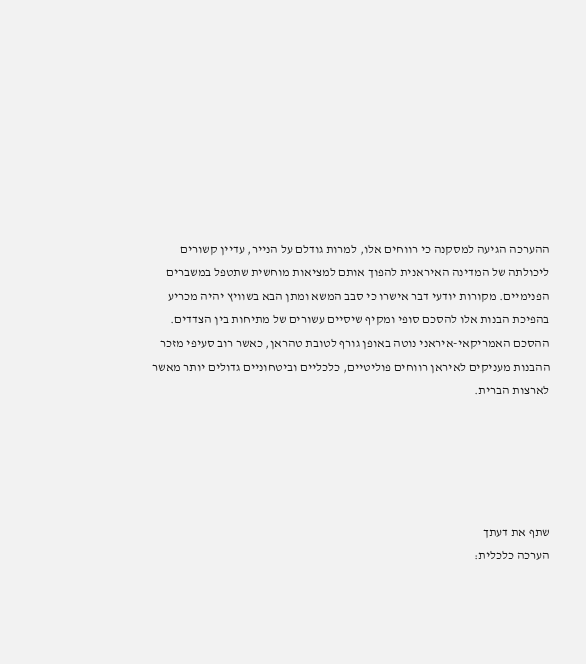ההערכה הגיעה למסקנה כי רווחים אלו, למרות גודלם על הנייר, עדיין קשורים ליכולתה של המדינה האיראנית להפוך אותם למציאות מוחשית שתטפל במשברים הפנימיים. מקורות יודעי דבר אישרו כי סבב המשא ומתן הבא בשוויץ יהיה מכריע בהפיכת הבנות אלו להסכם סופי ומקיף שיסיים עשורים של מתיחות בין הצדדים.
ההסכם האמריקאי-איראני נוטה באופן גורף לטובת טהראן, כאשר רוב סעיפי מזכר ההבנות מעניקים לאיראן רווחים פוליטיים, כלכליים וביטחוניים גדולים יותר מאשר לארצות הברית.





שתף את דעתך
הערכה כלכלית: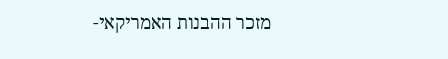מזכר ההבנות האמריקאי-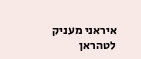איראני מעניק לטהראן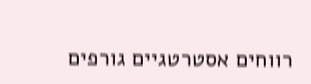רווחים אסטרטגיים גורפים